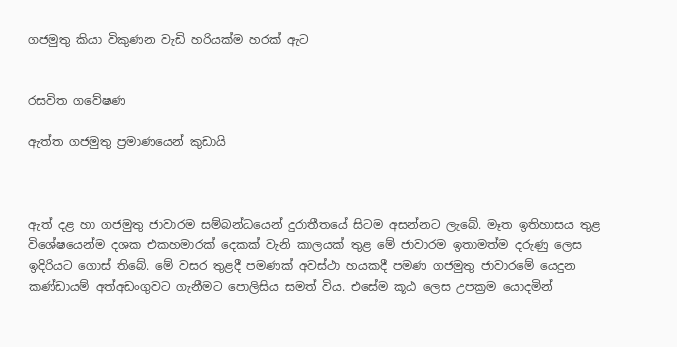ගජමුතු කියා විකුණන වැඩි හරියක්ම හරක් ඇට


රසවිත ගවේෂණ

ඇත්ත ගජමුතු ප්‍රමාණයෙන් කුඩායි



ඇත් දළ හා ගජමුතු ජාවාරම සම්බන්ධයෙන් දුරාතීතයේ සිටම අසන්නට ලැබේ. මෑත ඉතිහාසය තුළ විශේෂයෙන්ම දශක එකහමාරක් දෙකක් වැනි කාලයක් තුළ මේ ජාවාරම ඉතාමත්ම දරුණු ලෙස ඉදිරියට ගොස් තිබේ. මේ වසර තුළදී පමණක් අවස්ථා හයකදී පමණ ගජමුතු ජාවාරමේ යෙදුන කණ්ඩායම් අත්අඩංගුවට ගැනීමට පොලිසිය සමත් විය. එසේම කූඨ ලෙස උපක්‍රම යොදමින්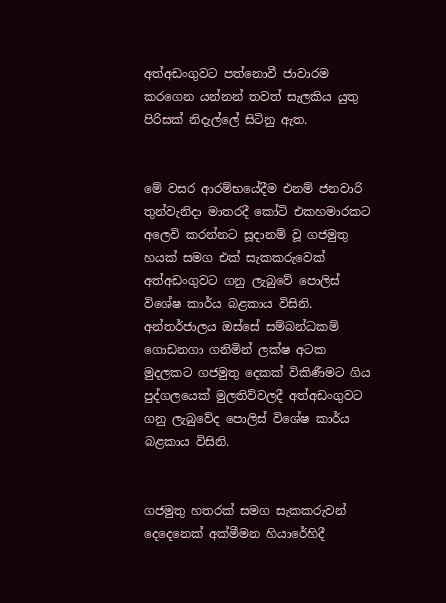අත්අඩංගුවට පත්නොවී ජාවාරම කරගෙන යන්නන් තවත් සැලකිය යුතු පිරිසක් නිදැල්ලේ සිටිනු ඇත.


මේ වසර ආරම්භයේදීම එනම් ජනවාරි තුන්වැනිදා මාතරදී කෝටි එකහමාරකට අලෙවි කරන්නට සූදානම් වූ ගජමුතු හයක් සමග එක් සැකකරුවෙක් අත්අඩංගුවට ගනු ලැබුවේ පොලිස් විශේෂ කාර්ය බළකාය විසිනි.
අන්තර්ජාලය ඔස්සේ සම්බන්ධකම් ගොඩනගා ගනිමින් ලක්ෂ අටක මුදලකට ගජමුතු දෙකක් විකිණීමට ගිය පුද්ගලයෙක් මුලතිව්වලදී අත්අඩංගුවට ගනු ලැබුවේද පොලිස් විශේෂ කාර්ය බළකාය විසිනි.


ගජමුතු හතරක් සමග සැකකරුවන් දෙදෙනෙක් අක්මීමන හියාරේහිදී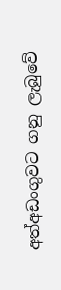අත්අඩංගුවට ගනු ලැබුවේ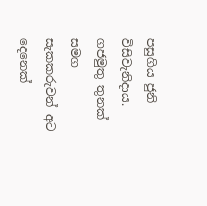පසුගිය ජුනි විසිවැනිදාය. ගජමුතු තුනක් සමග සැකකරුවන් අට දෙනෙක්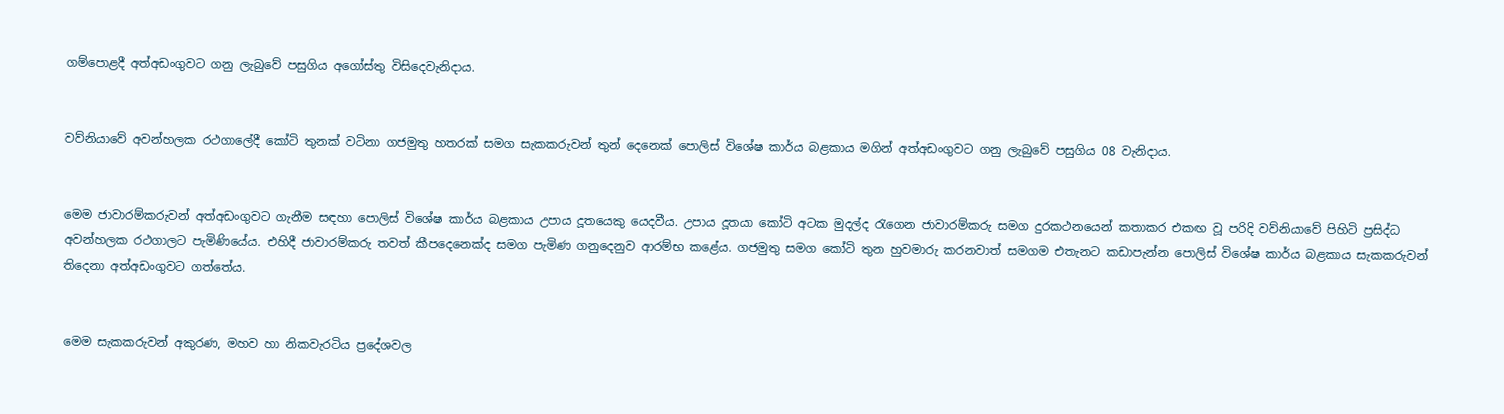ගම්පොළදී අත්අඩංගුවට ගනු ලැබුවේ පසුගිය අගෝස්තු විසිදෙවැනිදාය.


වව්නියාවේ අවන්හලක රථගාලේදී කෝටි තුනක් වටිනා ගජමුතු හතරක් සමග සැකකරුවන් තුන් දෙනෙක් පොලිස් විශේෂ කාර්ය බළකාය මගින් අත්අඩංගුවට ගනු ලැබුවේ පසුගිය 08 වැනිදාය.


මෙම ජාවාරම්කරුවන් අත්අඩංගුවට ගැනීම සඳහා පොලිස් විශේෂ කාර්ය බළකාය උපාය දූතයෙකු යෙදවීය. උපාය දූතයා කෝටි අටක මුදල්ද රැගෙන ජාවාරම්කරු සමග දුරකථනයෙන් කතාකර එකඟ වූ පරිදි වව්නියාවේ පිහිටි ප්‍රසිද්ධ අවන්හලක රථගාලට පැමිණියේය. එහිදී ජාවාරම්කරු තවත් කීපදෙනෙක්ද සමග පැමිණ ගනුදෙනුව ආරම්භ කළේය. ගජමුතු සමග කෝටි තුන හුවමාරු කරනවාත් සමගම එතැනට කඩාපැන්න පොලිස් විශේෂ කාර්ය බළකාය සැකකරුවන් තිදෙනා අත්අඩංගුවට ගත්තේය.


මෙම සැකකරුවන් අකුරණ, මහව හා නිකවැරටිය ප්‍රදේශවල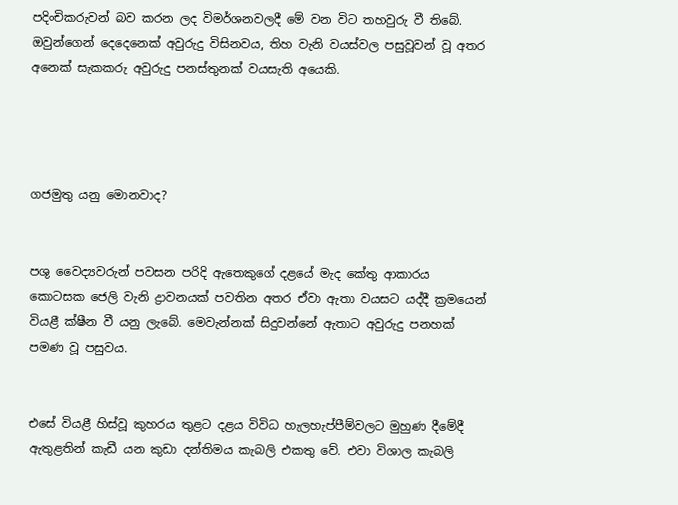පදිංචිකරුවන් බව කරන ලද විමර්ශනවලදී මේ වන විට තහවුරු වී තිබේ. ඔවුන්ගෙන් දෙදෙනෙක් අවුරුදු විසිනවය, තිහ වැනි වයස්වල පසුවූවන් වූ අතර අනෙක් සැකකරු අවුරුදු පනස්තුනක් වයසැති අයෙකි.




ගජමුතු යනු මොනවාද?


පශු වෛද්‍යවරුන් පවසන පරිදි ඇතෙකුගේ දළයේ මැද කේතු ආකාරය කොටසක ජෙලි වැනි ද්‍රාවනයක් පවතින අතර ඒවා ඇතා වයසට යද්දී ක්‍රමයෙන් වියළී ක්ෂීන වී යනු ලැබේ. මෙවැන්නක් සිදුවන්නේ ඇතාට අවුරුදු පනහක් පමණ වූ පසුවය.


එසේ වියළී හිස්වූ කුහරය තුළට දළය විවිධ හැලහැප්පීම්වලට මුහුණ දීමේදී ඇතුළතින් කැඩී යන කුඩා දන්තිමය කැබලි එකතු වේ. එවා විශාල කැබලි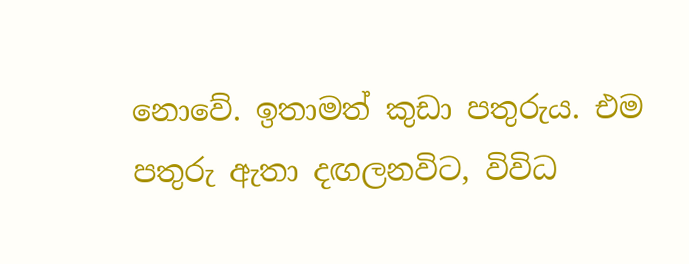නොවේ. ඉතාමත් කුඩා පතුරුය. එම පතුරු ඇතා දඟලනවිට, විවිධ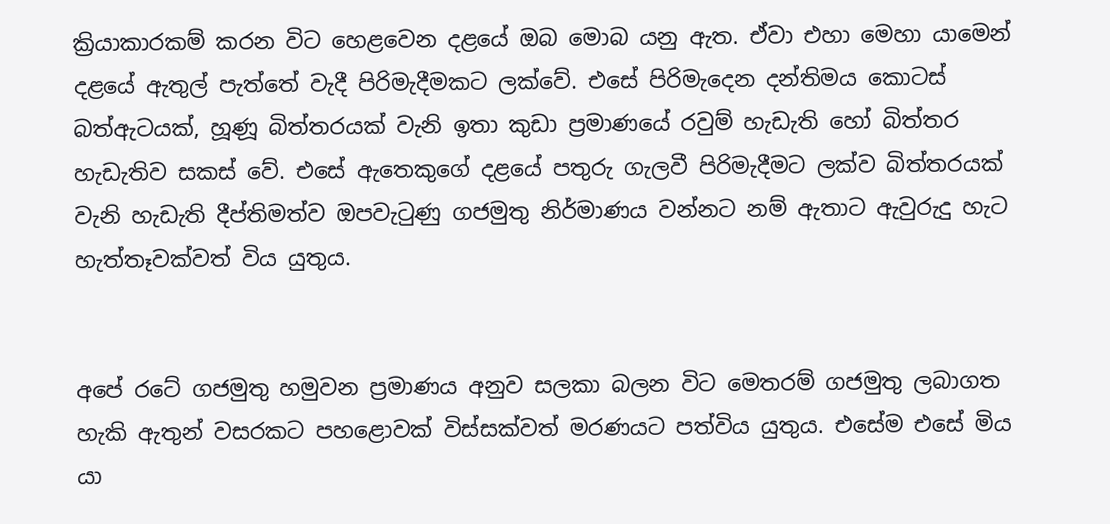ක්‍රියාකාරකම් කරන විට හෙළවෙන දළයේ ඔබ මොබ යනු ඇත. ඒවා එහා මෙහා යාමෙන් දළයේ ඇතුල් පැත්තේ වැදී පිරිමැදීමකට ලක්වේ. එසේ පිරිමැදෙන දන්තිමය කොටස් බත්ඇටයක්, හූණූ බිත්තරයක් වැනි ඉතා කුඩා ප්‍රමාණයේ රවුම් හැඩැති හෝ බිත්තර හැඩැතිව සකස් වේ. එසේ ඇතෙකුගේ දළයේ පතුරු ගැලවී පිරිමැදීමට ලක්ව බිත්තරයක් වැනි හැඩැති දීප්තිමත්ව ඔපවැටුණු ගජමුතු නිර්මාණය වන්නට නම් ඇතාට ඇවුරුදු හැට හැත්තෑවක්වත් විය යුතුය.


අපේ රටේ ගජමුතු හමුවන ප්‍රමාණය අනුව සලකා බලන විට මෙතරම් ගජමුතු ලබාගත හැකි ඇතුන් වසරකට පහළොවක් විස්සක්වත් මරණයට පත්විය යුතුය. එසේම එසේ මිය යා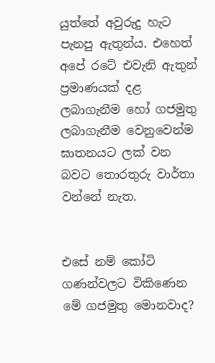යුත්තේ අවුරුදු හැට පැනපු ඇතුන්ය. එහෙත් අපේ රටේ එවැනි ඇතුන් ප්‍රමාණයක් දළ ලබාගැනීම හෝ ගජමුතු ලබාගැනීම වෙනුවෙන්ම ඝාතනයට ලක් වන බවට තොරතුරු වාර්තා වන්නේ නැත.


එසේ නම් කෝටි ගණන්වලට විකිණෙන මේ ගජමුතු මොනවාද?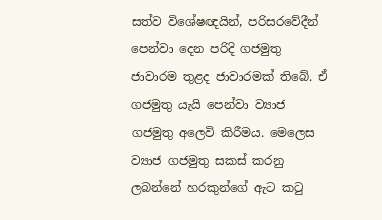සත්ව විශේෂඥයින්, පරිසරවේදීන් පෙන්වා දෙන පරිදි ගජමුතු ජාවාරම තුළද ජාවාරමක් තිබේ. ඒ ගජමුතු යැයි පෙන්වා ව්‍යාජ ගජමුතු අලෙවි කිරීමය. මෙලෙස ව්‍යාජ ගජමුතු සකස් කරනු ලබන්නේ හරකුන්ගේ ඇට කටු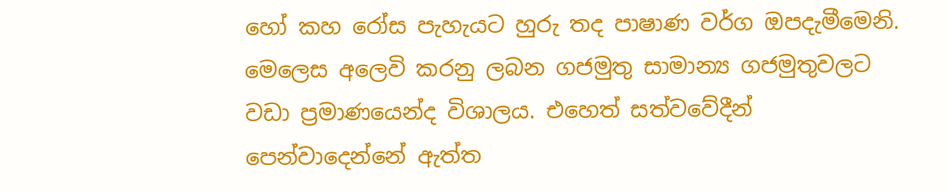හෝ කහ රෝස පැහැයට හුරු තද පාෂාණ වර්ග ඔපදැමීමෙනි. මෙලෙස අලෙවි කරනු ලබන ගජමුතු සාමාන්‍ය ගජමුතුවලට වඩා ප්‍රමාණයෙන්ද විශාලය. එහෙත් සත්වවේදීන් පෙන්වාදෙන්නේ ඇත්ත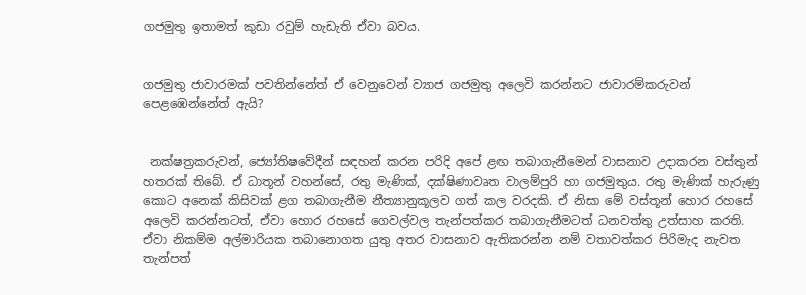ගජමුතු ඉතාමත් කුඩා රවුම් හැඩැති ඒවා බවය.


ගජමුතු ජාවාරමක් පවතින්නේත් ඒ වෙනුවෙන් ව්‍යාජ ගජමුතු අලෙවි කරන්නට ජාවාරම්කරුවන් පෙළඹෙන්නේත් ඇයි?


 නක්ෂත්‍රකරුවන්, ජ්‍යෝතිෂවේදීන් සඳහන් කරන පරිදි අපේ ළඟ තබාගැනීමෙන් වාසනාව උදාකරන වස්තුන් හතරක් තිබේ. ඒ ධාතූන් වහන්සේ, රතු මැණික්, දක්ෂිණාවෘත වාලම්පුරි හා ගජමුතුය. රතු මැණික් හැරුණු කොට අනෙක් කිසිවක් ළග තබාගැනීම නීත්‍යානුකූලව ගත් කල වරදකි. ඒ නිසා මේ වස්තූන් හොර රහසේ අලෙවි කරන්නටත්, ඒවා හොර රහසේ ගෙවල්වල තැන්පත්කර තබාගැනීමටත් ධනවත්තු උත්සාහ කරති. ඒවා නිකම්ම අල්මාරියක තබානොගත යුතු අතර වාසනාව ඇතිකරන්න නම් වතාවත්කර පිරිමැද නැවත තැන්පත්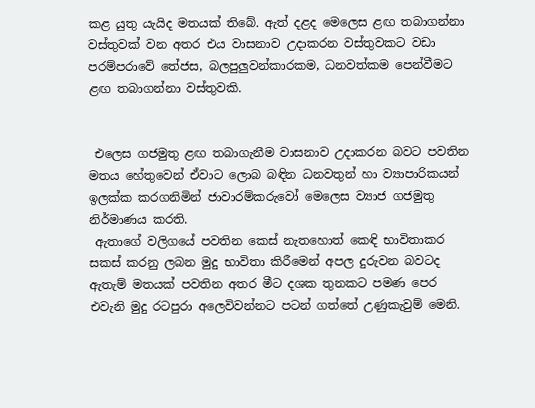කළ යුතු යැයිද මතයක් තිබේ. ඇත් දළද මෙලෙස ළඟ තබාගන්නා වස්තුවක් වන අතර එය වාසනාව උදාකරන වස්තුවකට වඩා පරම්පරාවේ තේජස, බලපුලුවන්කාරකම, ධනවත්කම පෙන්වීමට ළඟ තබාගන්නා වස්තුවකි.


 එලෙස ගජමුතු ළඟ තබාගැනීම වාසනාව උදාකරන බවට පවතින මතය හේතුවෙන් ඒවාට ලොබ බඳින ධනවතුන් හා ව්‍යාපාරිකයන් ඉලක්ක කරගනිමින් ජාවාරම්කරුවෝ මෙලෙස ව්‍යාජ ගජමුතු නිර්මාණය කරති.
 ඇතාගේ වලිගයේ පවතින කෙස් නැතහොත් කෙඳි භාවිතාකර සකස් කරනු ලබන මුදු භාවිතා කිරීමෙන් අපල දුරුවන බවටද ඇතැම් මතයක් පවතින අතර මීට දශක තුනකට පමණ පෙර එවැනි මුදු රටපුරා අලෙවිවන්නට පටන් ගත්තේ උණුකැවුම් මෙනි.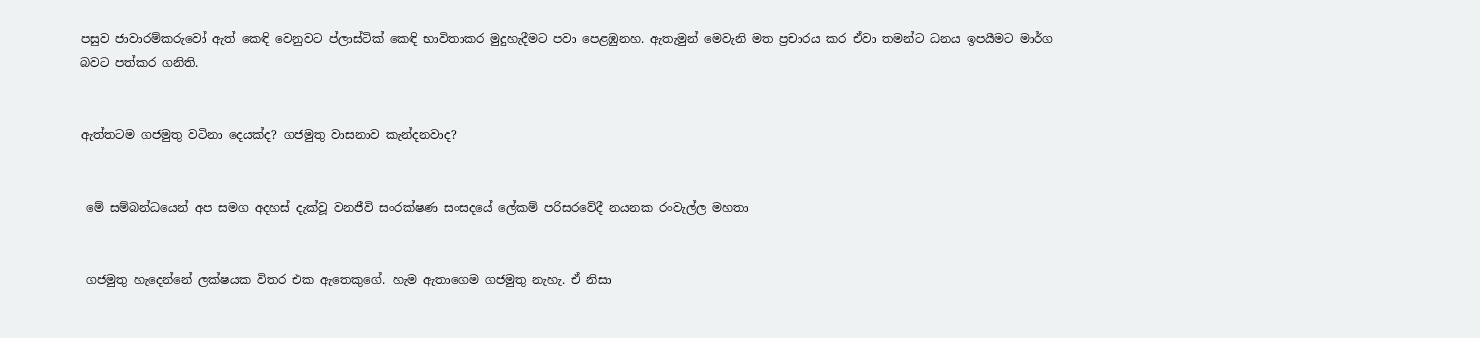පසුව ජාවාරම්කරුවෝ ඇත් කෙඳි වෙනුවට ප්ලාස්ටික් කෙඳි භාවිතාකර මුදුහැදීමට පවා පෙළඹුනහ. ඇතැමුන් මෙවැනි මත ප්‍රචාරය කර ඒවා තමන්ට ධනය ඉපයීමට මාර්ග බවට පත්කර ගනිති.


ඇත්තටම ගජමුතු වටිනා දෙයක්ද? ගජමුතු වාසනාව කැන්දනවාද?


 මේ සම්බන්ධයෙන් අප සමග අදහස් දැක්වූ වනජීවි සංරක්ෂණ සංසදයේ ලේකම් පරිසරවේදී නයනක රංවැල්ල මහතා


 ගජමුතු හැදෙන්නේ ලක්ෂයක විතර එක ඇතෙකුගේ. හැම ඇතාගෙම ගජමුතු නැහැ. ඒ නිසා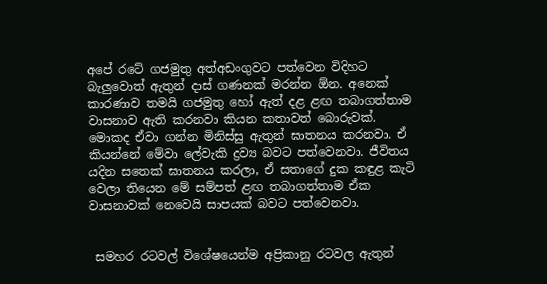අපේ රටේ ගජමුතු අත්අඩංගුවට පත්වෙන විදිහට බැලුවොත් ඇතුන් දාස් ගණනක් මරන්න ඕන. අනෙක් කාරණාව තමයි ගජමුතු හෝ ඇත් දළ ළඟ තබාගත්තාම වාසනාව ඇති කරනවා කියන කතාවත් බොරුවක්. මොකද ඒවා ගන්න මිනිස්සු ඇතුන් ඝාතනය කරනවා. ඒ කියන්නේ මේවා ලේවැකි ද්‍රව්‍ය බවට පත්වෙනවා. ජීවිතය යදින සතෙක් ඝාතනය කරලා, ඒ සතාගේ දුක කඳුළ කැටි වෙලා තියෙන මේ සම්පත් ළඟ තබාගත්තාම ඒක වාසනාවක් නෙවෙයි සාපයක් බවට පත්වෙනවා.


 සමහර රටවල් විශේෂයෙන්ම අප්‍රිකානු රටවල ඇතුන්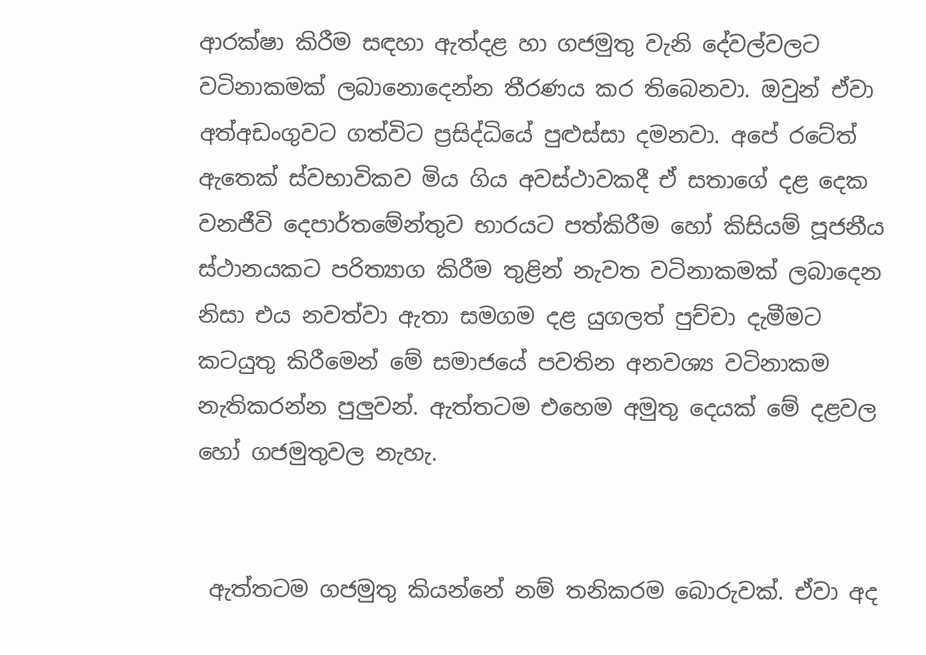ආරක්ෂා කිරීම සඳහා ඇත්දළ හා ගජමුතු වැනි දේවල්වලට වටිනාකමක් ලබානොදෙන්න තීරණය කර තිබෙනවා. ඔවුන් ඒවා අත්අඩංගුවට ගත්විට ප්‍රසිද්ධියේ පුළුස්සා දමනවා. අපේ රටේත් ඇතෙක් ස්වභාවිකව මිය ගිය අවස්ථාවකදී ඒ සතාගේ දළ දෙක වනජීවි දෙපාර්තමේන්තුව භාරයට පත්කිරීම හෝ කිසියම් පූජනීය ස්ථානයකට පරිත්‍යාග කිරීම තුළින් නැවත වටිනාකමක් ලබාදෙන නිසා එය නවත්වා ඇතා සමගම දළ යුගලත් පුච්චා දැමීමට කටයුතු කිරීමෙන් මේ සමාජයේ පවතින අනවශ්‍ය වටිනාකම නැතිකරන්න පුලුවන්. ඇත්තටම එහෙම අමුතු දෙයක් මේ දළවල හෝ ගජමුතුවල නැහැ.


 ඇත්තටම ගජමුතු කියන්නේ නම් තනිකරම බොරුවක්. ඒවා අද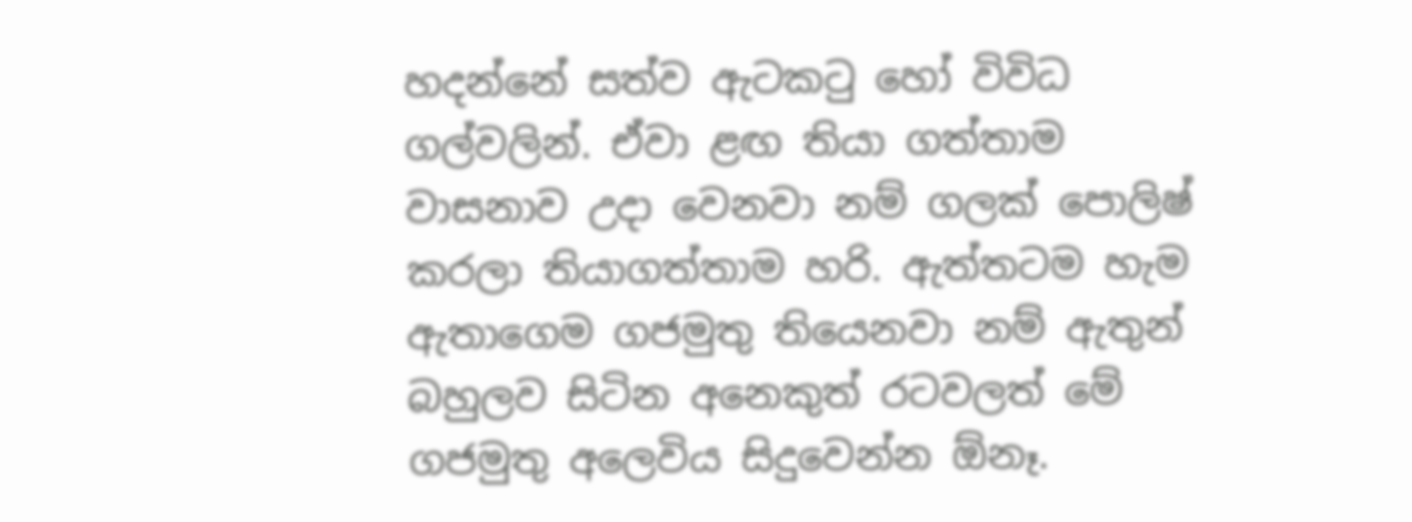හදන්නේ සත්ව ඇටකටු හෝ විවිධ ගල්වලින්. ඒවා ළඟ තියා ගත්තාම වාසනාව උදා වෙනවා නම් ගලක් පොලිෂ් කරලා තියාගත්තාම හරි. ඇත්තටම හැම ඇතාගෙම ගජමුතු තියෙනවා නම් ඇතුන් බහුලව සිටින අනෙකුත් රටවලත් මේ ගජමුතු අලෙවිය සිදුවෙන්න ඕනෑ.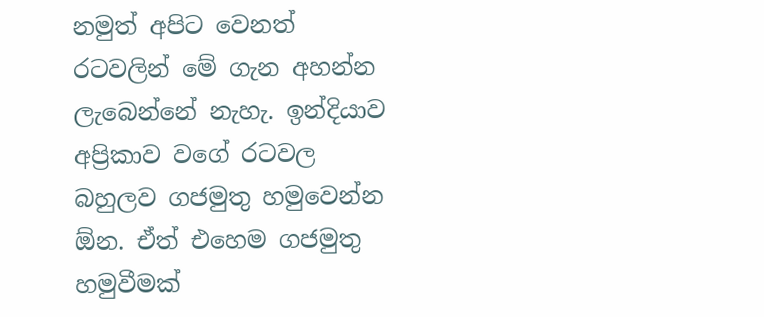නමුත් අපිට වෙනත් රටවලින් මේ ගැන අහන්න ලැබෙන්නේ නැහැ. ඉන්දියාව අප්‍රිකාව වගේ රටවල බහුලව ගජමුතු හමුවෙන්න ඕන. ඒත් එහෙම ගජමුතු හමුවීමක්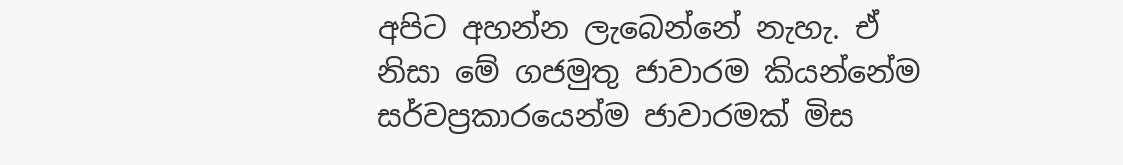අපිට අහන්න ලැබෙන්නේ නැහැ. ඒ නිසා මේ ගජමුතු ජාවාරම කියන්නේම සර්වප්‍රකාරයෙන්ම ජාවාරමක් මිස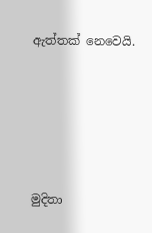ඇත්තක් නෙවෙයි.





මුදිතා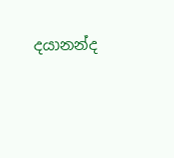දයානන්ද